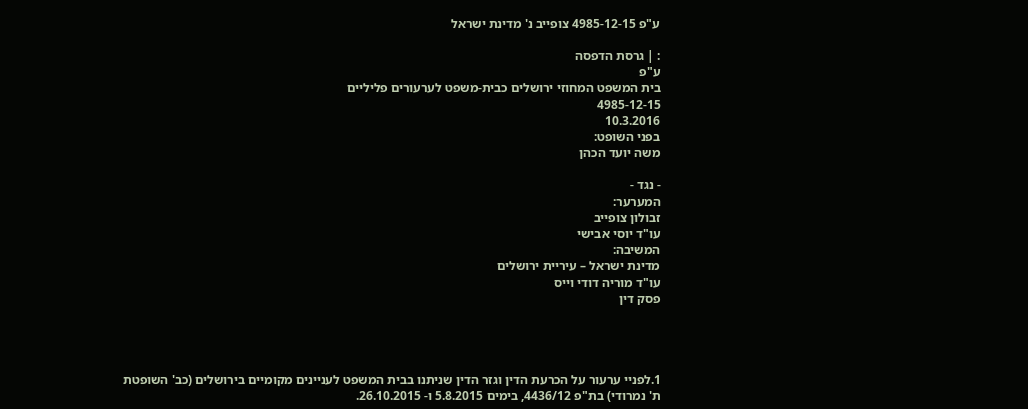ע"פ 4985-12-15 צופייב נ' מדינת ישראל

: | גרסת הדפסה
ע"פ
בית המשפט המחוזי ירושלים כבית-משפט לערעורים פליליים
4985-12-15
10.3.2016
בפני השופט:
משה יועד הכהן

- נגד -
המערער:
זבולון צופייב
עו"ד יוסי אבישי
המשיבה:
מדינת ישראל – עיריית ירושלים
עו"ד מוריה דודי וייס
פסק דין




1.לפניי ערעור על הכרעת הדין וגזר הדין שניתנו בבית המשפט לעניינים מקומיים בירושלים (כב' השופטת ת' נמרודי) בת"פ 4436/12, בימים 5.8.2015 ו- 26.10.2015.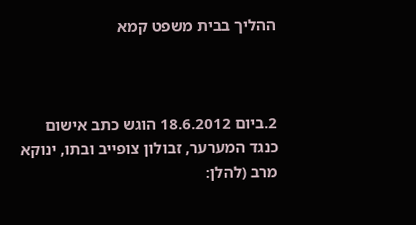ההליך בבית משפט קמא



2.ביום 18.6.2012 הוגש כתב אישום כנגד המערער, זבולון צופייב ובתו, ינוקא מרב (להלן: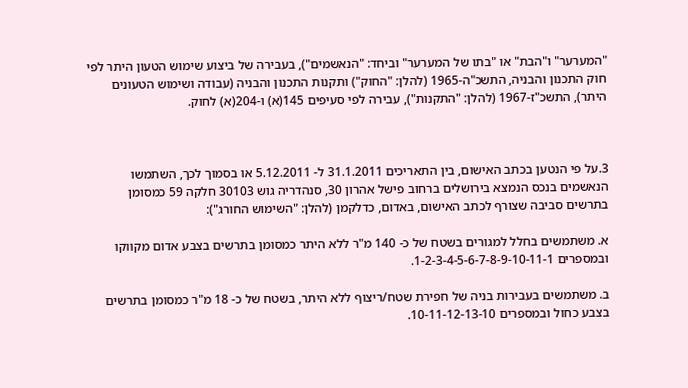"המערער" ו"הבת" או "בתו של המערער" וביחד: "הנאשמים"), בעבירה של ביצוע שימוש הטעון היתר לפי חוק התכנון והבניה, התשכ"ה-1965 (להלן: "החוק") ותקנות התכנון והבניה (עבודה ושימוש הטעונים היתר), התשכ"ז-1967 (להלן: "התקנות"), עבירה לפי סעיפים 145(א) ו-204(א) לחוק.



3.על פי הנטען בכתב האישום, בין התאריכים 31.1.2011 ל- 5.12.2011 או בסמוך לכך, השתמשו הנאשמים בנכס הנמצא בירושלים ברחוב פישל אהרון 30, סנהדריה גוש 30103 חלקה 59 כמסומן בתרשים סביבה שצורף לכתב האישום, באדום, כדלקמן (להלן: "השימוש החורג"):

א. משתמשים בחלל למגורים בשטח של כ- 140 מ"ר ללא היתר כמסומן בתרשים בצבע אדום מקווקו ובמספרים 1-2-3-4-5-6-7-8-9-10-11-1.

ב. משתמשים בעבירות בניה של חפירת שטח/ריצוף ללא היתר, בשטח של כ- 18 מ"ר כמסומן בתרשים בצבע כחול ובמספרים 10-11-12-13-10.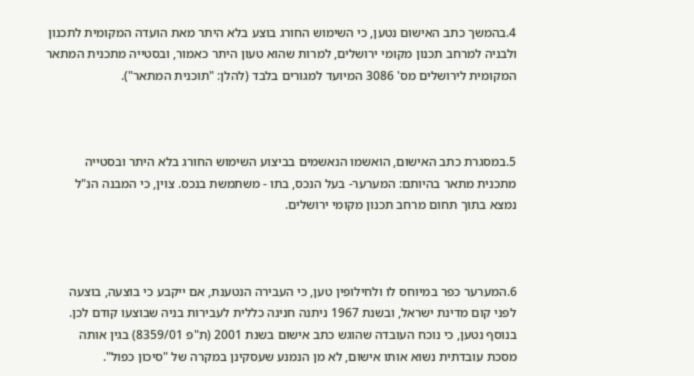4.בהמשך כתב האישום נטען, כי השימוש החורג בוצע בלא היתר מאת הועדה המקומית לתכנון ולבניה למרחב תכנון מקומי ירושלים, למרות שהוא טעון היתר כאמור, ובסטייה מתכנית המתאר המקומית לירושלים מס' 3086 המיועד למגורים בלבד (להלן: "תוכנית המתאר").



5.במסגרת כתב האישום, הואשמו הנאשמים בביצוע השימוש החורג בלא היתר ובסטייה מתכנית מתאר בהיותם: המערער- בעל הנכס, בתו - משתמשת בנכס. צוין, כי המבנה הנ"ל נמצא בתוך תחום מרחב תכנון מקומי ירושלים.



6.המערער כפר במיוחס לו ולחילופין טען, כי העבירה הנטענת, אם ייקבע כי בוצעה, בוצעה לפני קום מדינת ישראל, ובשנת 1967 ניתנה חנינה כללית לעבירות בניה שבוצעו קודם לכן. בנוסף נטען, כי נוכח העובדה שהוגש כתב אישום בשנת 2001 (ת"פ 8359/01) בגין אותה מסכת עובדתית נשוא אותו אישום, לא מן הנמנע שעסקינן במקרה של "סיכון כפול".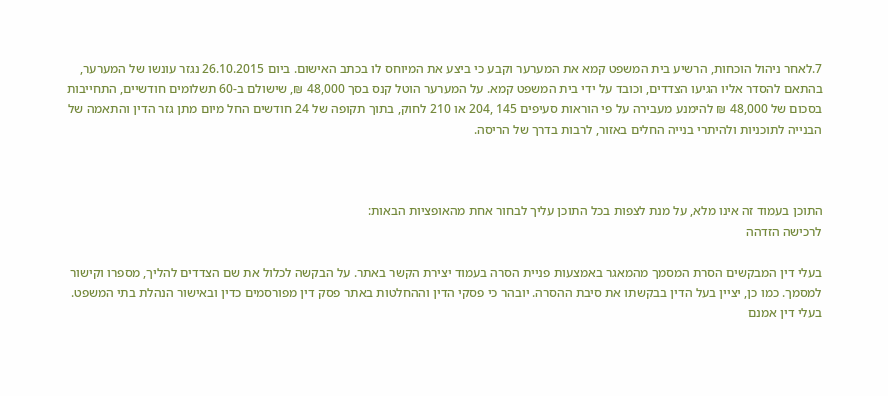7.לאחר ניהול הוכחות, הרשיע בית המשפט קמא את המערער וקבע כי ביצע את המיוחס לו בכתב האישום. ביום 26.10.2015 נגזר עונשו של המערער, בהתאם להסדר אליו הגיעו הצדדים, וכובד על ידי בית המשפט קמא. על המערער הוטל קנס בסך 48,000 ₪, שישולם ב-60 תשלומים חודשיים, התחייבות בסכום של 48,000 ₪ להימנע מעבירה על פי הוראות סעיפים 145 ,204 או 210 לחוק, בתוך תקופה של 24 חודשים החל מיום מתן גזר הדין והתאמה של הבנייה לתוכניות ולהיתרי בנייה החלים באזור, לרבות בדרך של הריסה.



התוכן בעמוד זה אינו מלא, על מנת לצפות בכל התוכן עליך לבחור אחת מהאופציות הבאות:
לרכישה הזדהה

בעלי דין המבקשים הסרת המסמך מהמאגר באמצעות פניית הסרה בעמוד יצירת הקשר באתר. על הבקשה לכלול את שם הצדדים להליך, מספרו וקישור למסמך. כמו כן, יציין בעל הדין בבקשתו את סיבת ההסרה. יובהר כי פסקי הדין וההחלטות באתר פסק דין מפורסמים כדין ובאישור הנהלת בתי המשפט. בעלי דין אמנם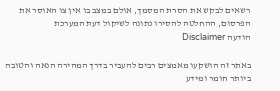רשאים לבקש את הסרת המסמך, אולם במצב בו אין צו האוסר את הפרסום, ההחלטה להסירו נתונה לשיקול דעת המערכת
הודעה Disclaimer

באתר זה הושקעו מאמצים רבים להעביר בדרך המהירה הנאה והטובה ביותר חומר ומידע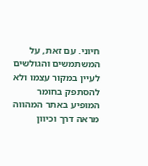חיוני. עם זאת, על המשתמשים והגולשים לעיין במקור עצמו ולא להסתפק בחומר המופיע באתר המהווה מראה דרך וכיוון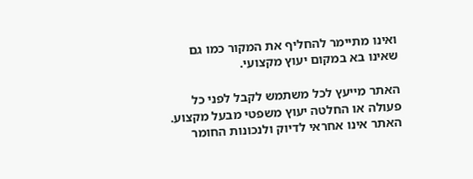ואינו מתיימר להחליף את המקור כמו גם שאינו בא במקום יעוץ מקצועי.

האתר מייעץ לכל משתמש לקבל לפני כל פעולה או החלטה יעוץ משפטי מבעל מקצוע. האתר אינו אחראי לדיוק ולנכונות החומר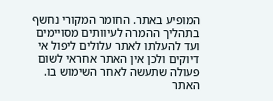המופיע באתר. החומר המקורי נחשף בתהליך ההמרה לעיוותים מסויימים ועד להעלתו לאתר עלולים ליפול אי דיוקים ולכן אין האתר אחראי לשום פעולה שתעשה לאחר השימוש בו. האתר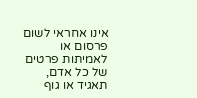אינו אחראי לשום פרסום או לאמיתות פרטים של כל אדם, תאגיד או גוף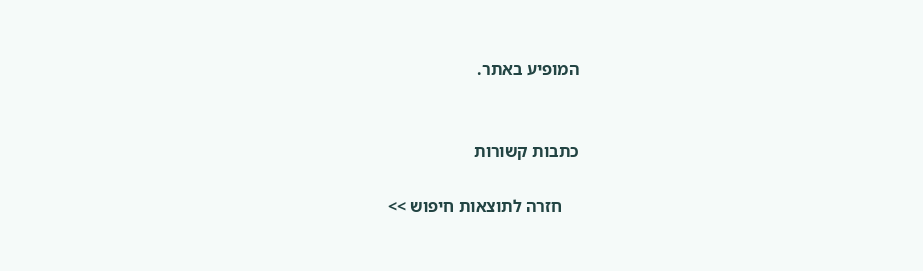המופיע באתר.


כתבות קשורות

    חזרה לתוצאות חיפוש >>